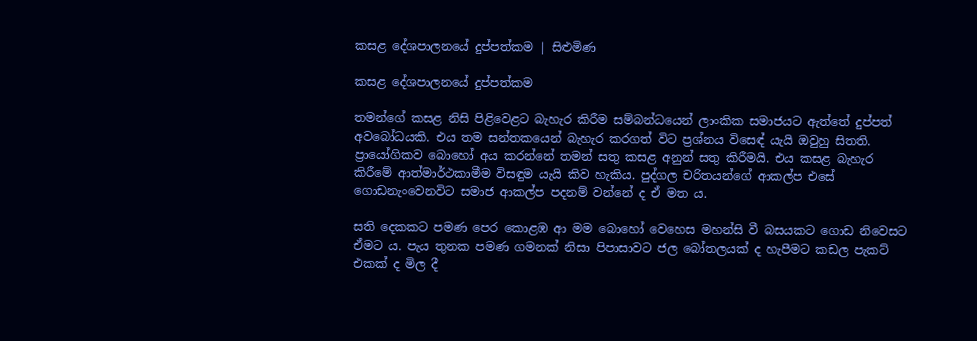කසළ දේශපාලනයේ දුප්පත්කම | සිළුමිණ

කසළ දේශපාලනයේ දුප්පත්කම

තමන්ගේ කසළ නිසි පිළිවෙළට බැහැර කිරීම සම්බන්ධයෙන් ලාංකික සමාජයට ඇත්තේ දුප්පත් අවබෝධයකි. එය තම සන්තකයෙන් බැහැර කරගත් විට ප්‍රශ්නය විස‍ෙඳ් යැයි ඔවුහු සිතති. ප්‍රායෝගිකව බොහෝ අය කරන්නේ තමන් සතු කසළ අනුන් සතු කිරීමයි. එය කසළ බැහැර කිරීමේ ආත්මාර්ථකාමීම විසඳුම යැයි කිව හැකිය. පුද්ගල චරිතයන්ගේ ආකල්ප එසේ ගොඩනැංවෙනවිට සමාජ ආකල්ප පදනම් වන්නේ ද ඒ මත ය.

සති දෙකකට පමණ පෙර කොළඹ ආ මම බොහෝ වෙහෙස මහන්සි වී බසයකට ගොඩ නිවෙසට ඒමට ය. පැය තුනක පමණ ගමනක් නිසා පිපාසාවට ජල බෝතලයක් ද හැපීමට කඩල පැකට් එකක් ද මිල දී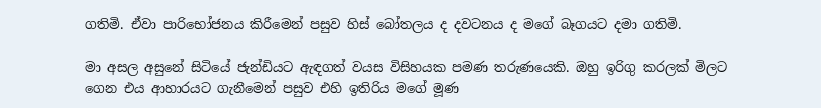ගතිමි. ඒවා පාරිභෝජනය කිරීමෙන් පසුව හිස් බෝතලය ද දවටනය ද මගේ බෑගයට දමා ගතිමි.

මා අසල අසුනේ සිටියේ ජැන්ඩියට ඇඳගත් වයස විසිහයක පමණ තරුණයෙකි. ඔහු ඉරිගු කරලක් මිලට ගෙන එය ආහාරයට ගැනීමෙන් පසුව එහි ඉතිරිය මගේ මූණ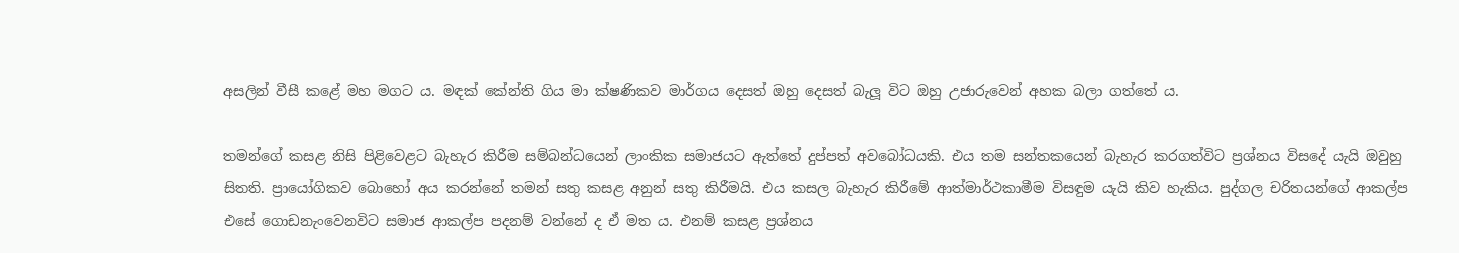අසලින් වීසී කළේ මහ මගට ය. මඳක් කේන්ති ගිය මා ක්ෂණිකව මාර්ගය දෙසත් ඔහු දෙසත් බැලූ විට ඔහු උජාරුවෙන් අහක බලා ගත්තේ ය.

තමන්ගේ කසළ නිසි පිළිවෙළට බැහැර කිරීම සම්බන්ධයෙන් ලාංකික සමාජයට ඇත්තේ දුප්පත් අවබෝධයකි. එය තම සන්තකයෙන් බැහැර කරගත්විට ප්‍රශ්නය විසදේ යැයි ඔවුහු සිතති. ප්‍රායෝගිකව බොහෝ අය කරන්නේ තමන් සතු කසළ අනුන් සතු කිරීමයි. එය කසල බැහැර කිරීමේ ආත්මාර්ථකාමීම විසඳුම යැයි කිව හැකිය. පුද්ගල චරිතයන්ගේ ආකල්ප එසේ ගොඩනැංවෙනවිට සමාජ ආකල්ප පදනම් වන්නේ ද ඒ මත ය. එනම් කසළ ප්‍රශ්නය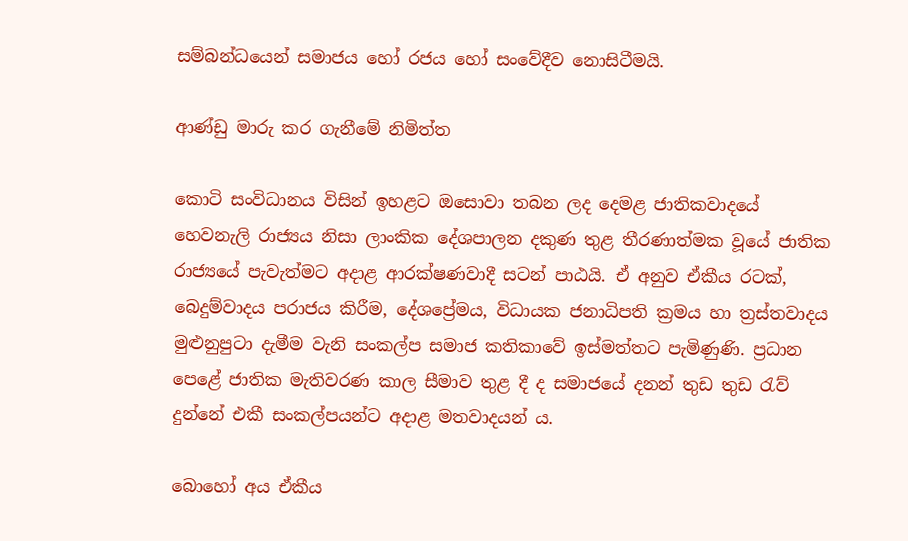සම්බන්ධයෙන් සමාජය හෝ රජය හෝ සංවේදීව නොසිටීමයි.

ආණ්ඩු මාරු කර ගැනීමේ නිමිත්ත

කොටි සංවිධානය විසින් ඉහළට ඔසොවා තබන ලද දෙමළ ජාතිකවාදයේ හෙවනැලි රාජ්‍යය නිසා ලාංකික දේශපාලන දකුණ තුළ තීරණාත්මක වූයේ ජාතික රාජ්‍යයේ පැවැත්මට අදාළ ආරක්ෂණවාදී සටන් පාඨයි. ඒ අනුව ඒකීය රටක්, බෙදුම්වාදය පරාජය කිරීම, දේශප්‍රේමය, විධායක ජනාධිපති ක්‍රමය හා ත්‍රස්තවාදය මුළුනුපුටා දැමීම වැනි සංකල්ප සමාජ කතිකාවේ ඉස්මත්තට පැමිණුණි. ප්‍රධාන පෙළේ ජාතික මැතිවරණ කාල සීමාව තුළ දී ද සමාජයේ දනන් තුඩ තුඩ රැව් දුන්නේ එකී සංකල්පයන්ට අදාළ මතවාදයන් ය.

බොහෝ අය ඒකීය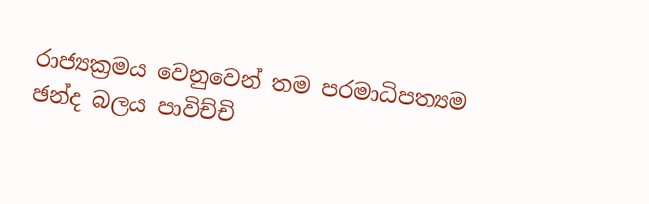රාජ්‍යක්‍රමය වෙනුවෙන් තම පරමාධිපත්‍යම ඡන්ද බලය පාවිච්චි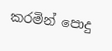කරමින් පොදු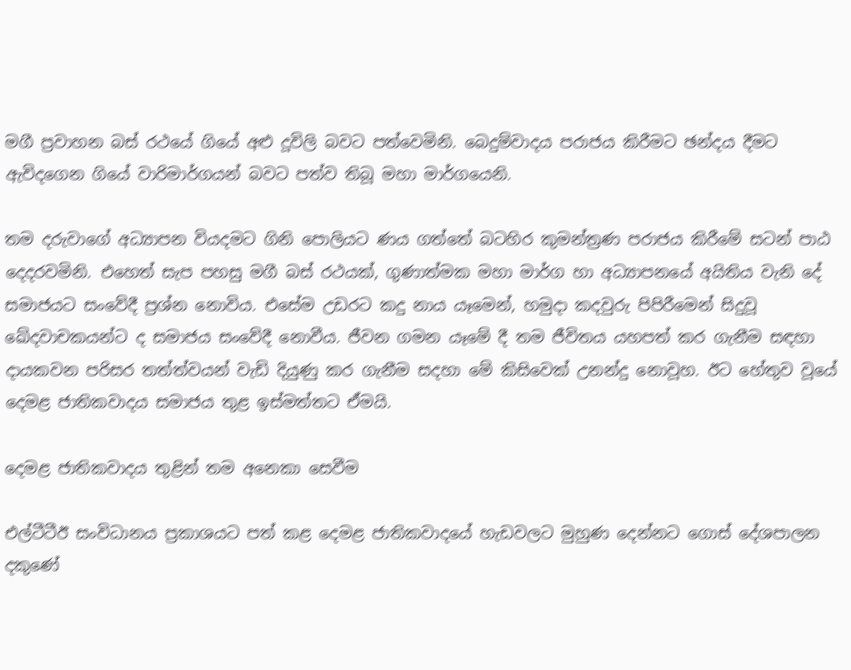මගී ප්‍රවාහන බස් රථයේ ගියේ අළු දූවිලි බවට පත්වෙමිනි. බෙදුම්වාදය පරාජය කිරීමට ඡන්දය දීමට ඇවිදගෙන ගියේ වාරිමාර්ගයන් බවට පත්ව තිබූ මහා මාර්ගයෙනි.

තම දරුවාගේ අධ්‍යාපන වියදමට ගිනි පොලියට ණය ගත්තේ බටහිර කුමන්ත්‍රණ පරාජය කිරීමේ සටන් පාඨ දෙදරවමිනි. එහෙත් සැප පහසු මගී බස් රථයක්, ගුණාත්මක මහා මාර්ග හා අධ්‍යාපනයේ අයිතිය වැනි දේ සමාජයට සංවේදී ප්‍රශ්න නොවිය. එසේම උඩරට කදු නාය යෑමෙන්, හමුදා කදවුරු පිපිරීමෙන් සිදුවූ ඛේදවාචකයන්ට ද සමාජය සංවේදී නොවීය. ජීවන ගමන යෑමේ දී තම ජීවිතය යහපත් කර ගැනීම සඳහා දායකවන පරිසර තත්ත්වයන් වැඩි දියුණු කර ගැනීම සදහා මේ කිසිවෙක් උනන්දු නොවූහ. ඊට හේතුව වූයේ දෙමළ ජාතිකවාදය සමාජය තුළ ඉස්මත්තට ඒමයි.

දෙමළ ජාතිකවාදය තුළින් තම අනෙකා සෙවීම

එල්ටීටීඊ සංවිධානය ප්‍රකාශයට පත් කළ දෙමළ ජාතිකවාදයේ හැඩවලට මුහුණ දෙන්නට ගොස් දේශපාලන දකුණේ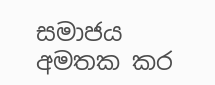සමාජය අමතක කර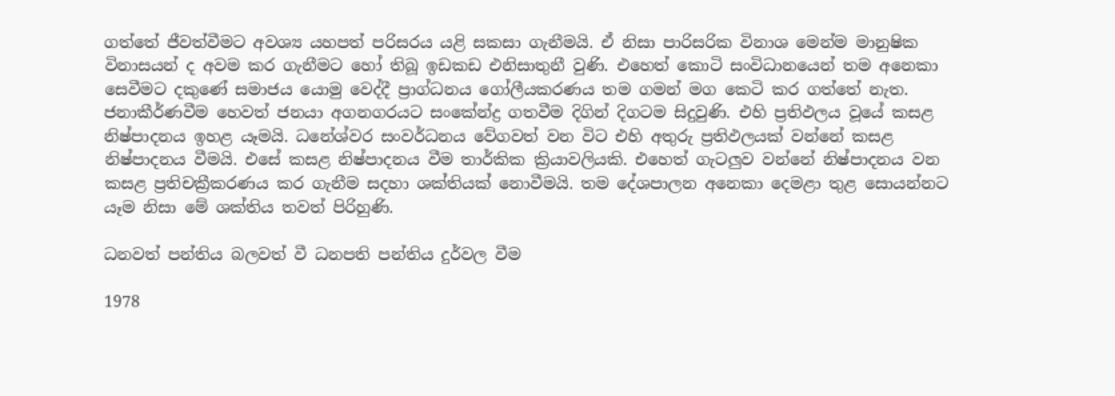ගත්තේ ජීවත්වීමට අවශ්‍ය යහපත් පරිසරය යළි සකසා ගැනීමයි. ඒ නිසා පාරිසරික විනාශ මෙන්ම මානුෂික විනාසයන් ද අවම කර ගැනීමට හෝ තිබූ ඉඩකඩ එනිසාතුනී වුණි. එහෙත් කොටි සංවිධානයෙන් තම අනෙකා සෙවීමට දකුණේ සමාජය යොමු වෙද්දී ප්‍රාග්ධනය ගෝලීයකරණය තම ගමන් මග කෙටි කර ගත්තේ නැත. ජනාකීර්ණවීම හෙවත් ජනයා අගනගරයට සංකේන්ද්‍ර ගතවීම දිගින් දිගටම සිදුවුණි. එහි ප්‍රතිඵලය වූයේ කසළ නිෂ්පාදනය ඉහළ යෑමයි. ධනේශ්වර සංවර්ධනය වේගවත් වන විට එහි අතුරු ප්‍රතිඵලයක් වන්නේ කසළ නිෂ්පාදනය වීමයි. එසේ කසළ නිෂ්පාදනය වීම තාර්කික ක්‍රියාවලියකි. එහෙත් ගැටලුව වන්නේ නිෂ්පාදනය වන කසළ ප්‍රතිචක්‍රීකරණය කර ගැනීම සදහා ශක්තියක් නොවීමයි. තම දේශපාලන අනෙකා දෙමළා තුළ සොයන්නට යෑම නිසා මේ ශක්තිය තවත් පිරිහුණි.

ධනවත් පන්තිය බලවත් වී ධනපති පන්තිය දුර්වල වීම

1978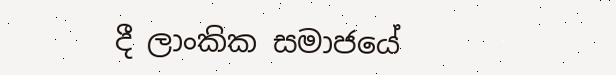දී ලාංකික සමාජයේ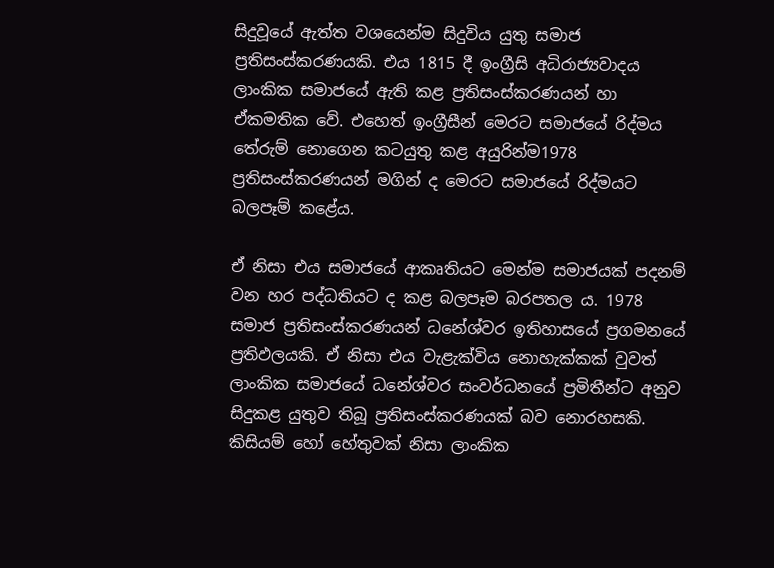සිදුවූයේ ඇත්ත වශයෙන්ම සිදුවිය යුතු සමාජ ප්‍රතිසංස්කරණයකි. එය 1815 දී ඉංග්‍රීසි අධිරාජ්‍යවාදය ලාංකික සමාජයේ ඇති කළ ප්‍රතිසංස්කරණයන් හා ඒකමතික වේ. එහෙත් ඉංග්‍රීසීන් මෙරට සමාජයේ රිද්මය තේරුම් නොගෙන කටයුතු කළ අයුරින්ම1978 ප්‍රතිසංස්කරණයන් මගින් ද මෙරට සමාජයේ රිද්මයට බලපෑම් කළේය.

ඒ නිසා එය සමාජයේ ආකෘතියට මෙන්ම සමාජයක් පදනම් වන හර පද්ධතියට ද කළ බලපෑම බරපතල ය. 1978 සමාජ ප්‍රතිසංස්කරණයන් ධනේශ්වර ඉතිහාසයේ ප්‍රගමනයේ ප්‍රතිඵලයකි. ඒ නිසා එය වැළැක්විය නොහැක්කක් වුවත් ලාංකික සමාජයේ ධනේශ්වර සංවර්ධනයේ ප්‍රමිතීන්ට අනුව සිදුකළ යුතුව තිබූ ප්‍රතිසංස්කරණයක් බව නොරහසකි. කිසියම් හෝ හේතුවක් නිසා ලාංකික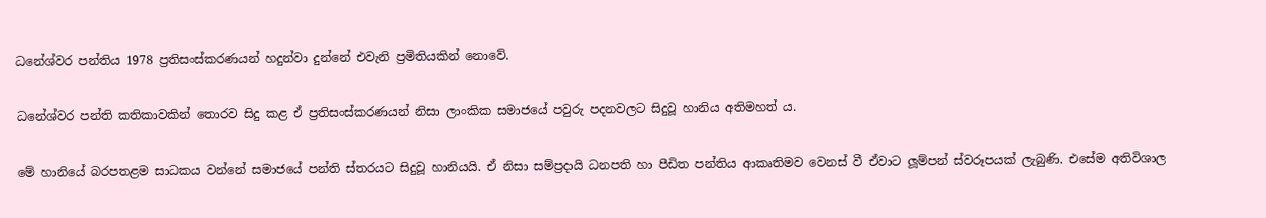ධනේශ්වර පන්තිය 1978 ප්‍රතිසංස්කරණයන් හදුන්වා දුන්නේ එවැනි ප්‍රමිතියකින් නොවේ.

ධනේශ්වර පන්ති කතිකාවකින් තොරව සිදු කළ ඒ ප්‍රතිසංස්කරණයන් නිසා ලාංකික සමාජයේ පවුරු පදනවලට සිදුවූ හානිය අතිමහත් ය.

මේ හානියේ බරපතළම සාධකය වන්නේ සමාජයේ පන්ති ස්තරයට සිදුවූ හානියයි. ඒ නිසා සම්ප්‍රදායි ධනපති හා පීඩිත පන්තිය ආකෘතිමව වෙනස් වී ඒවාට ලූම්පන් ස්වරූපයක් ලැබුණි. එසේම අතිවිශාල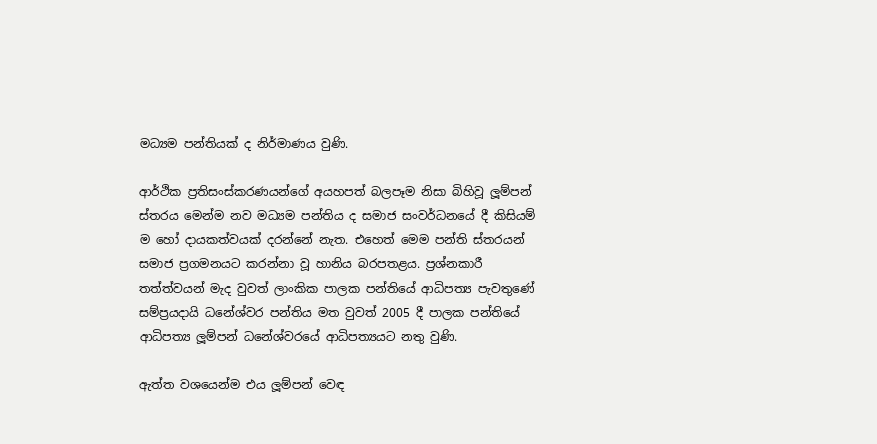මධ්‍යම පන්තියක් ද නිර්මාණය වුණි.

ආර්ථික ප්‍රතිසංස්කරණයන්ගේ අයහපත් බලපෑම නිසා බිහිවූ ලූම්පන් ස්තරය මෙන්ම නව මධ්‍යම පන්තිය ද සමාජ සංවර්ධනයේ දී කිසියම් ම හෝ දායකත්වයක් දරන්නේ නැත. එහෙත් මෙම පන්ති ස්තරයන් සමාජ ප්‍රගමනයට කරන්නා වූ හානිය බරපතළය. ප්‍රශ්නකාරී තත්ත්වයන් මැද වුවත් ලාංකික පාලක පන්තියේ ආධිපත්‍ය පැවතුණේ සම්ප්‍රයදායි ධනේශ්වර පන්තිය මත වුවත් 2005 දී පාලක පන්තියේ ආධිපත්‍ය ලූම්පන් ධනේශ්වරයේ ආධිපත්‍යයට නතු වුණි.

ඇත්ත වශයෙන්ම එය ලූම්පන් වෙඳ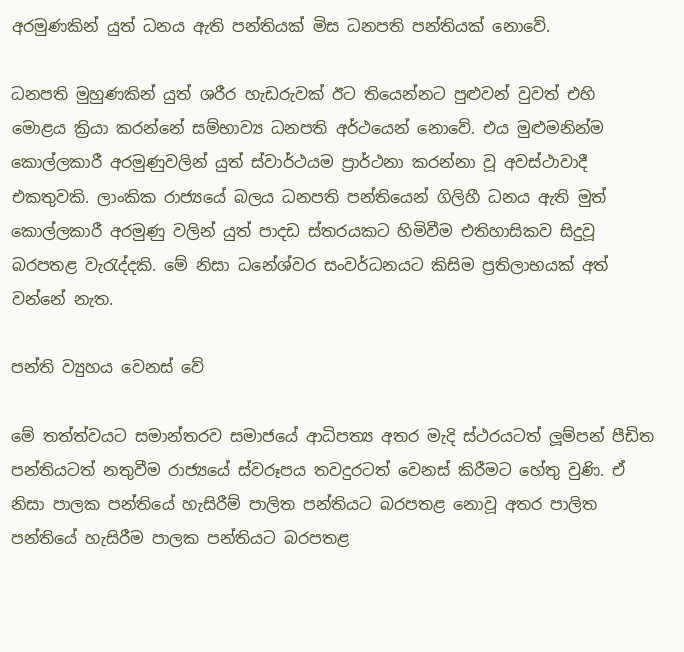අරමුණකින් යුත් ධනය ඇති පන්තියක් මිස ධනපති පන්තියක් නොවේ.

ධනපති මුහුණකින් යුත් ශරීර හැඩරුවක් ඊට තියෙන්නට පුළුවන් වුවත් එහි මොළය ක්‍රියා කරන්නේ සම්භාව්‍ය ධනපති අර්ථයෙන් නොවේ. එය මුළුමනින්ම කොල්ලකාරී අරමුණුවලින් යුත් ස්වාර්ථයම ප්‍රාර්ථනා කරන්නා වූ අවස්ථාවාදී එකතුවකි. ලාංකික රාජ්‍යයේ බලය ධනපති පන්තියෙන් ගිලිහී ධනය ඇති මුත් කොල්ලකාරී අරමුණු වලින් යුත් පාදඩ ස්තරයකට හිමිවීම එතිහාසිකව සිදුවූ බරපතළ වැරැද්දකි. මේ නිසා ධනේශ්වර සංවර්ධනයට කිසිම ප්‍රතිලාභයක් අත් වන්නේ නැත.

පන්ති ව්‍යුහය වෙනස් වේ

මේ තත්ත්වයට සමාන්තරව සමාජයේ ආධිපත්‍ය අතර මැදි ස්ථරයටත් ලූම්පන් පීඩිත පන්තියටත් නතුවීම රාජ්‍යයේ ස්වරූපය තවදුරටත් වෙනස් කිරීමට හේතු වුණි. ඒ නිසා පාලක පන්තියේ හැසිරීම් පාලිත පන්තියට බරපතළ නොවූ අතර පාලිත පන්තියේ හැසිරීම පාලක පන්තියට බරපතළ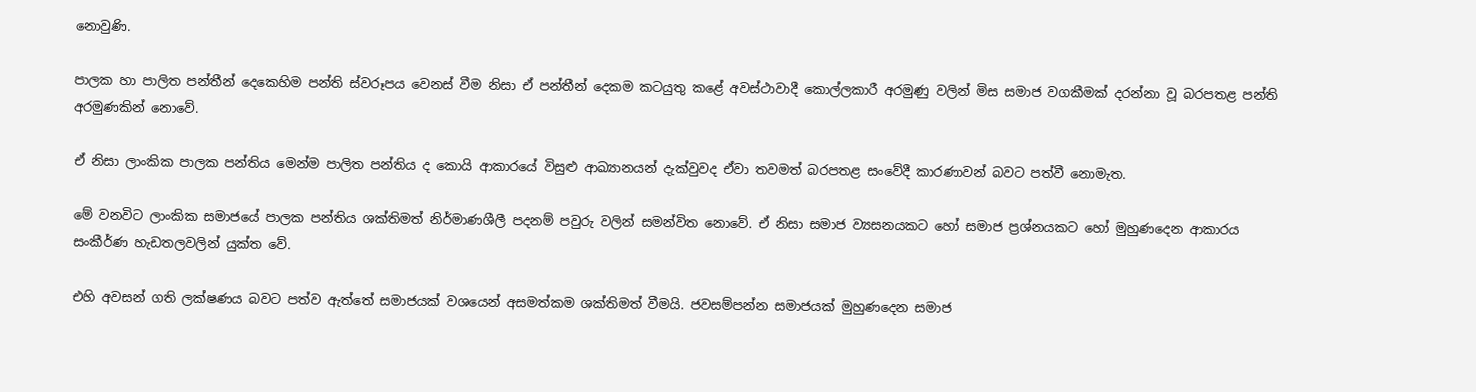නොවුණි.

පාලක හා පාලිත පන්තීන් දෙකෙහිම පන්ති ස්වරූපය වෙනස් වීම නිසා ඒ පන්තීන් දෙකම කටයුතු කළේ අවස්ථාවාදී කොල්ලකාරී අරමුණු වලින් මිස සමාජ වගකීමක් දරන්නා වූ බරපතළ පන්ති අරමුණකින් නොවේ.

ඒ නිසා ලාංකික පාලක පන්තිය මෙන්ම පාලිත පන්තිය ද කොයි ආකාරයේ විසුළු ආඛ්‍යානයන් දැක්වුවද ඒවා තවමත් බරපතළ සංවේදී කාරණාවන් බවට පත්වී නොමැත.

මේ වනවිට ලාංකික සමාජයේ පාලක පන්තිය ශක්තිමත් නිර්මාණශීලී පදනම් පවුරු වලින් සමන්විත නොවේ. ඒ නිසා සමාජ ව්‍යසනයකට හෝ සමාජ ප්‍රශ්නයකට හෝ මුහුණදෙන ආකාරය සංකීර්ණ හැඩතලවලින් යුක්ත වේ.

එහි අවසන් ගති ලක්ෂණය බවට පත්ව ඇත්තේ සමාජයක් වශයෙන් අසමත්කම ශක්තිමත් වීමයි. ජවසම්පන්න සමාජයක් මුහුණදෙන සමාජ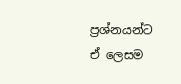ප්‍රශ්නයන්ට ඒ ලෙසම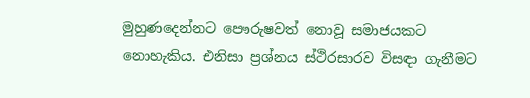මුහුණදෙන්නට පෞරුෂවත් නොවූ සමාජයකට නොහැකිය. එනිසා ප්‍රශ්නය ස්ථිරසාරව විසඳා ගැනීමට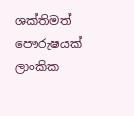ශක්තිමත් පෞරුෂයක් ලාංකික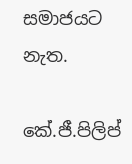සමාජයට නැත.

කේ.ජී.පිලිප්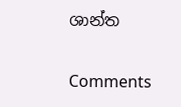ශාන්ත

Comments